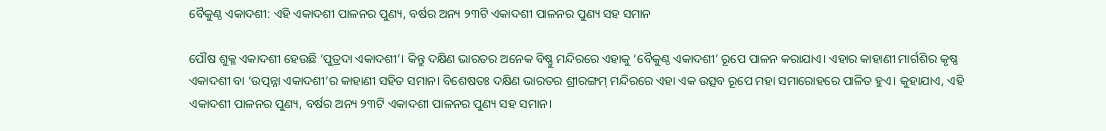ବୈକୁଣ୍ଠ ଏକାଦଶୀ: ଏହି ଏକାଦଶୀ ପାଳନର ପୁଣ୍ୟ, ବର୍ଷର ଅନ୍ୟ ୨୩ଟି ଏକାଦଶୀ ପାଳନର ପୁଣ୍ୟ ସହ ସମାନ

ପୌଷ ଶୁକ୍ଳ ଏକାଦଶୀ ହେଉଛି ‘ପୁତ୍ରଦା ଏକାଦଶୀ’। କିନ୍ତୁ ଦକ୍ଷିଣ ଭାରତର ଅନେକ ବିଷ୍ଣୁ ମନ୍ଦିରରେ ଏହାକୁ ‘ବୈକୁଣ୍ଠ ଏକାଦଶୀ’ ରୂପେ ପାଳନ କରାଯାଏ। ଏହାର କାହାଣୀ ମାର୍ଗଶିର କୃଷ୍ଣ ଏକାଦଶୀ ବା ‘ଉତ୍ପନ୍ନା ଏକାଦଶୀ’ର କାହାଣୀ ସହିତ ସମାନ। ବିଶେଷତଃ ଦକ୍ଷିଣ ଭାରତର ଶ୍ରୀରଙ୍ଗମ୍ ମନ୍ଦିରରେ ଏହା ଏକ ଉତ୍ସବ ରୂପେ ମହା ସମାରୋହରେ ପାଳିତ ହୁଏ। କୁହାଯାଏ, ଏହି ଏକାଦଶୀ ପାଳନର ପୁଣ୍ୟ, ବର୍ଷର ଅନ୍ୟ ୨୩ଟି ଏକାଦଶୀ ପାଳନର ପୁଣ୍ୟ ସହ ସମାନ।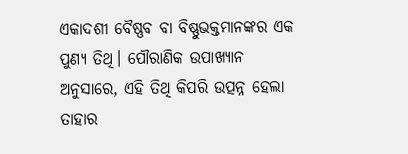ଏକାଦଶୀ ବୈଷ୍ଣବ ବା ବିଷ୍ଣୁଭକ୍ତମାନଙ୍କର ଏକ ପୁଣ୍ୟ ତିଥି। ପୌରାଣିକ ଉପାଖ୍ୟାନ ଅନୁସାରେ, ଏହି ତିଥି କିପରି ଉତ୍ପନ୍ନ ହେଲା ତାହାର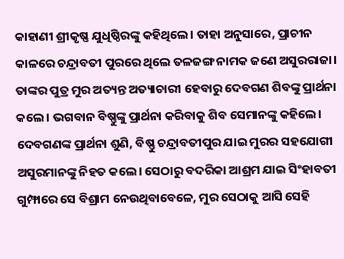କାହାଣୀ ଶ୍ରୀକୃଷ୍ଣ ଯୁଧିଷ୍ଠିରଙ୍କୁ କହିଥିଲେ। ତାହା ଅନୁସାରେ, ପ୍ରାଚୀନ କାଳରେ ଚନ୍ଦ୍ରାବତୀ ପୁରରେ ଥିଲେ ତଳଜଙ୍ଗ ନାମକ ଜଣେ ଅସୁରରାଜା। ତାଙ୍କର ପୁତ୍ର ମୁର ଅତ୍ୟନ୍ତ ଅତ୍ୟାଚାରୀ ହେବାରୁ ଦେବଗଣ ଶିବଙ୍କୁ ପ୍ରାର୍ଥନା କଲେ। ଭଗବାନ ବିଷ୍ଣୁଙ୍କୁ ପ୍ରାର୍ଥନା କରିବାକୁ ଶିବ ସେମାନଙ୍କୁ କହିଲେ। ଦେବଗଣଙ୍କ ପ୍ରାର୍ଥନା ଶୁଣି, ବିଷ୍ଣୁ ଚନ୍ଦ୍ରାବତୀପୁର ଯାଇ ମୁରର ସହଯୋଗୀ ଅସୁରମାନଙ୍କୁ ନିହତ କଲେ। ସେଠାରୁ ବଦରିକା ଆଶ୍ରମ ଯାଇ ସିଂହାବତୀ ଗୁମ୍ଫାରେ ସେ ବିଶ୍ରାମ ନେଉଥିବାବେଳେ, ମୁର ସେଠାକୁ ଆସି ସେହି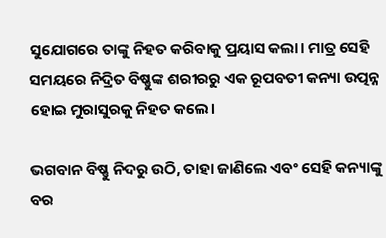ସୁଯୋଗରେ ତାଙ୍କୁ ନିହତ କରିବାକୁ ପ୍ରୟାସ କଲା। ମାତ୍ର ସେହି ସମୟରେ ନିଦ୍ରିତ ବିଷ୍ଣୁଙ୍କ ଶରୀରରୁ ଏକ ରୂପବତୀ କନ୍ୟା ଉତ୍ପନ୍ନ ହୋଇ ମୁରାସୁରକୁ ନିହତ କଲେ।

ଭଗବାନ ବିଷ୍ଣୁ ନିଦରୁ ଉଠି, ତାହା ଜାଣିଲେ ଏବଂ ସେହି କନ୍ୟାଙ୍କୁ ବର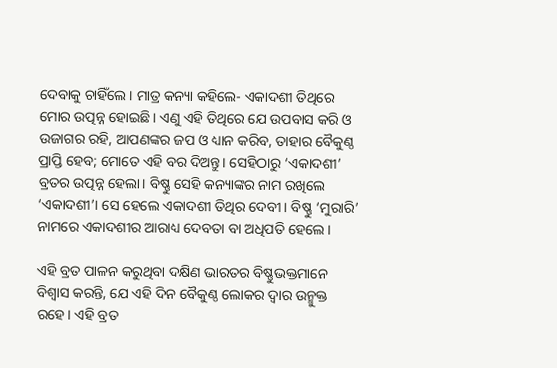ଦେବାକୁ ଚାହିଁଲେ। ମାତ୍ର କନ୍ୟା କହିଲେ- ଏକାଦଶୀ ତିଥିରେ ମୋର ଉତ୍ପନ୍ନ ହୋଇଛି। ଏଣୁ ଏହି ତିଥିରେ ଯେ ଉପବାସ କରି ଓ ଉଜାଗର ରହି, ଆପଣଙ୍କର ଜପ ଓ ଧ୍ୟାନ କରିବ, ତାହାର ବୈକୁଣ୍ଠ ପ୍ରାପ୍ତି ହେବ; ମୋତେ ଏହି ବର ଦିଅନ୍ତୁ। ସେହିଠାରୁ ‘ଏକାଦଶୀ’ ବ୍ରତର ଉତ୍ପନ୍ନ ହେଲା। ବିଷ୍ଣୁ ସେହି କନ୍ୟାଙ୍କର ନାମ ରଖିଲେ ‘ଏକାଦଶୀ’। ସେ ହେଲେ ଏକାଦଶୀ ତିଥିର ଦେବୀ। ବିଷ୍ଣୁ ‘ମୁରାରି’ ନାମରେ ଏକାଦଶୀର ଆରାଧ୍ୟ ଦେବତା ବା ଅଧିପତି ହେଲେ।

ଏହି ବ୍ରତ ପାଳନ କରୁଥିବା ଦକ୍ଷିଣ ଭାରତର ବିଷ୍ଣୁଭକ୍ତମାନେ ବିଶ୍ୱାସ କରନ୍ତି, ଯେ ଏହି ଦିନ ବୈକୁଣ୍ଠ ଲୋକର ଦ୍ୱାର ଉନ୍ମୁକ୍ତ ରହେ। ଏହି ବ୍ରତ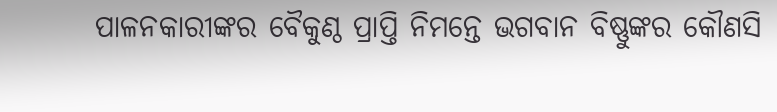ପାଳନକାରୀଙ୍କର ବୈକୁଣ୍ଠ ପ୍ରାପ୍ତି ନିମନ୍ତେ ଭଗବାନ ବିଷ୍ଣୁଙ୍କର କୌଣସି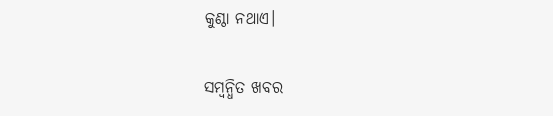କୁଣ୍ଠା ନଥାଏ।

ସମ୍ବନ୍ଧିତ ଖବର